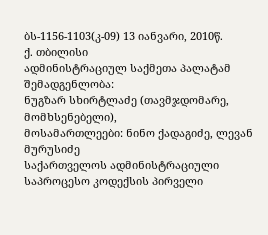ბს-1156-1103(კ-09) 13 იანვარი, 2010წ.
ქ. თბილისი
ადმინისტრაციულ საქმეთა პალატამ
შემადგენლობა:
ნუგზარ სხირტლაძე (თავმჯდომარე, მომხსენებელი),
მოსამართლეები: ნინო ქადაგიძე, ლევან მურუსიძე
საქართველოს ადმინისტრაციული საპროცესო კოდექსის პირველი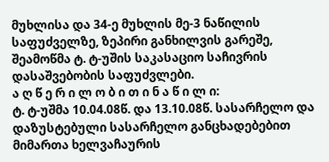მუხლისა და 34-ე მუხლის მე-3 ნაწილის საფუძველზე, ზეპირი განხილვის გარეშე, შეამოწმა ტ. ტ-უშის საკასაციო საჩივრის დასაშვებობის საფუძვლები.
ა ღ წ ე რ ი ლ ო ბ ი თ ი ნ ა წ ი ლ ი:
ტ. ტ-უშმა 10.04.08წ. და 13.10.08წ. სასარჩელო და დაზუსტებული სასარჩელო განცხადებებით მიმართა ხელვაჩაურის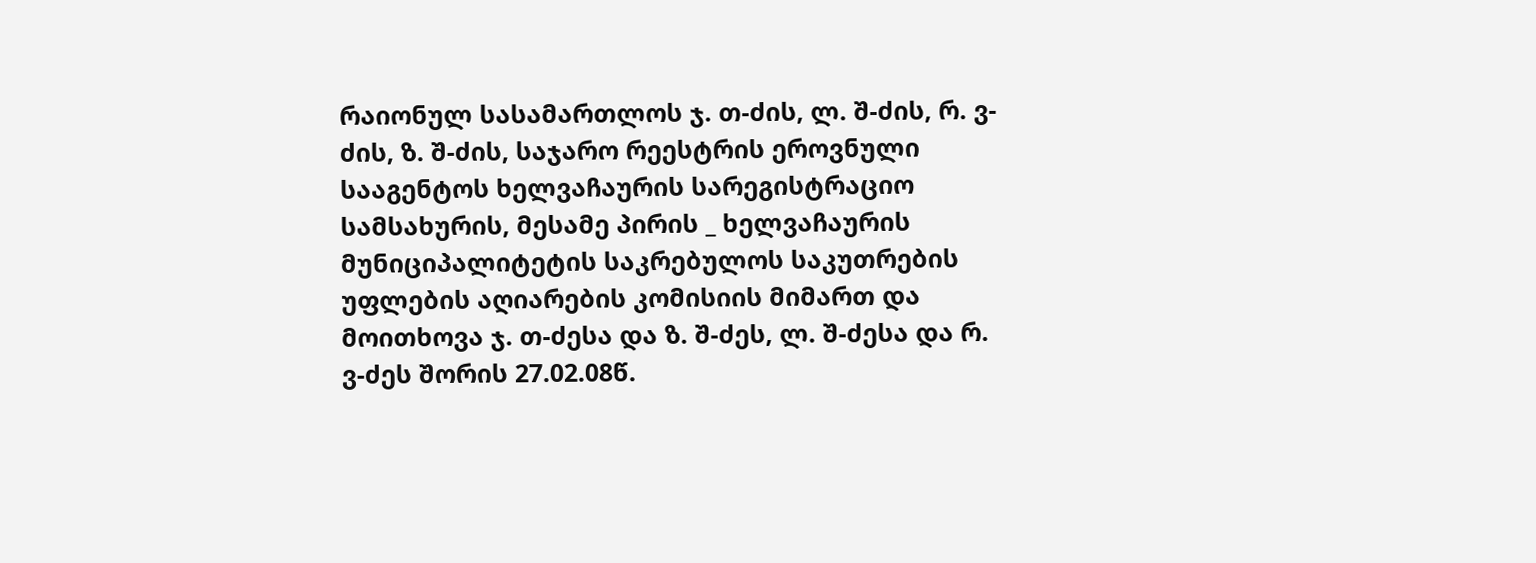რაიონულ სასამართლოს ჯ. თ-ძის, ლ. შ-ძის, რ. ვ-ძის, ზ. შ-ძის, საჯარო რეესტრის ეროვნული სააგენტოს ხელვაჩაურის სარეგისტრაციო სამსახურის, მესამე პირის _ ხელვაჩაურის მუნიციპალიტეტის საკრებულოს საკუთრების უფლების აღიარების კომისიის მიმართ და მოითხოვა ჯ. თ-ძესა და ზ. შ-ძეს, ლ. შ-ძესა და რ. ვ-ძეს შორის 27.02.08წ.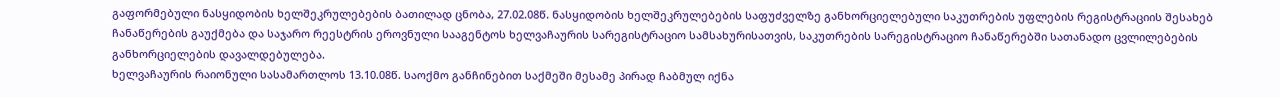გაფორმებული ნასყიდობის ხელშეკრულებების ბათილად ცნობა, 27.02.08წ. ნასყიდობის ხელშეკრულებების საფუძველზე განხორციელებული საკუთრების უფლების რეგისტრაციის შესახებ ჩანაწერების გაუქმება და საჯარო რეესტრის ეროვნული სააგენტოს ხელვაჩაურის სარეგისტრაციო სამსახურისათვის, საკუთრების სარეგისტრაციო ჩანაწერებში სათანადო ცვლილებების განხორციელების დავალდებულება.
ხელვაჩაურის რაიონული სასამართლოს 13.10.08წ. საოქმო განჩინებით საქმეში მესამე პირად ჩაბმულ იქნა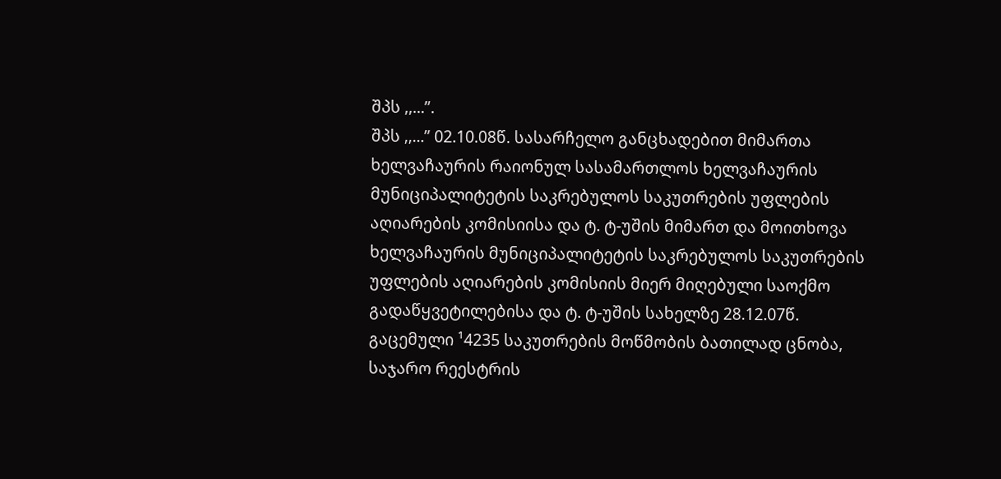შპს ,,...”.
შპს ,,...” 02.10.08წ. სასარჩელო განცხადებით მიმართა ხელვაჩაურის რაიონულ სასამართლოს ხელვაჩაურის მუნიციპალიტეტის საკრებულოს საკუთრების უფლების აღიარების კომისიისა და ტ. ტ-უშის მიმართ და მოითხოვა ხელვაჩაურის მუნიციპალიტეტის საკრებულოს საკუთრების უფლების აღიარების კომისიის მიერ მიღებული საოქმო გადაწყვეტილებისა და ტ. ტ-უშის სახელზე 28.12.07წ. გაცემული ¹4235 საკუთრების მოწმობის ბათილად ცნობა, საჯარო რეესტრის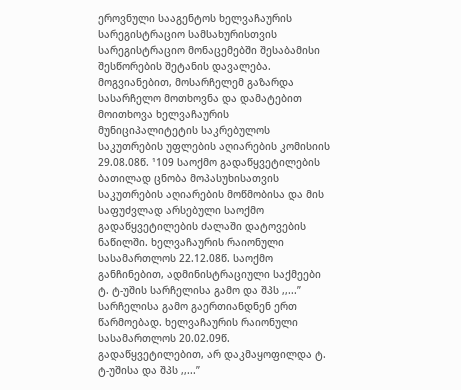ეროვნული სააგენტოს ხელვაჩაურის სარეგისტრაციო სამსახურისთვის სარეგისტრაციო მონაცემებში შესაბამისი შესწორების შეტანის დავალება. მოგვიანებით, მოსარჩელემ გაზარდა სასარჩელო მოთხოვნა და დამატებით მოითხოვა ხელვაჩაურის მუნიციპალიტეტის საკრებულოს საკუთრების უფლების აღიარების კომისიის 29.08.08წ. ¹109 საოქმო გადაწყვეტილების ბათილად ცნობა მოპასუხისათვის საკუთრების აღიარების მოწმობისა და მის საფუძვლად არსებული საოქმო გადაწყვეტილების ძალაში დატოვების ნაწილში. ხელვაჩაურის რაიონული სასამართლოს 22.12.08წ. საოქმო განჩინებით, ადმინისტრაციული საქმეები ტ. ტ-უშის სარჩელისა გამო და შპს ,,...” სარჩელისა გამო გაერთიანდნენ ერთ წარმოებად. ხელვაჩაურის რაიონული სასამართლოს 20.02.09წ. გადაწყვეტილებით, არ დაკმაყოფილდა ტ. ტ-უშისა და შპს ,,...”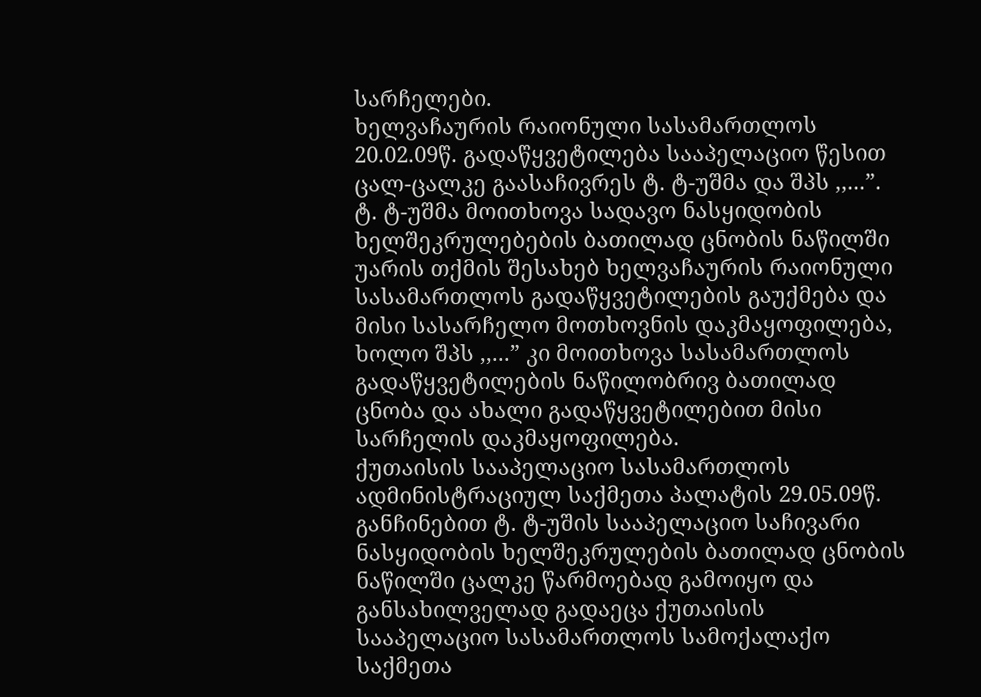სარჩელები.
ხელვაჩაურის რაიონული სასამართლოს 20.02.09წ. გადაწყვეტილება სააპელაციო წესით ცალ-ცალკე გაასაჩივრეს ტ. ტ-უშმა და შპს ,,...”. ტ. ტ-უშმა მოითხოვა სადავო ნასყიდობის ხელშეკრულებების ბათილად ცნობის ნაწილში უარის თქმის შესახებ ხელვაჩაურის რაიონული სასამართლოს გადაწყვეტილების გაუქმება და მისი სასარჩელო მოთხოვნის დაკმაყოფილება, ხოლო შპს ,,...” კი მოითხოვა სასამართლოს გადაწყვეტილების ნაწილობრივ ბათილად ცნობა და ახალი გადაწყვეტილებით მისი სარჩელის დაკმაყოფილება.
ქუთაისის სააპელაციო სასამართლოს ადმინისტრაციულ საქმეთა პალატის 29.05.09წ. განჩინებით ტ. ტ-უშის სააპელაციო საჩივარი ნასყიდობის ხელშეკრულების ბათილად ცნობის ნაწილში ცალკე წარმოებად გამოიყო და განსახილველად გადაეცა ქუთაისის სააპელაციო სასამართლოს სამოქალაქო საქმეთა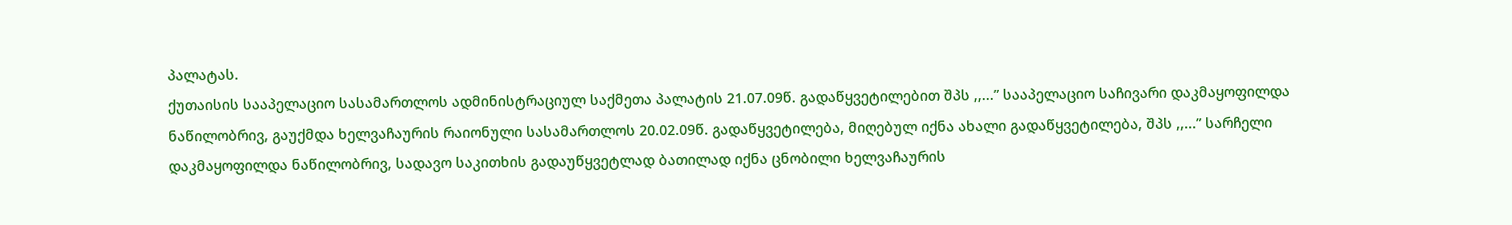პალატას.
ქუთაისის სააპელაციო სასამართლოს ადმინისტრაციულ საქმეთა პალატის 21.07.09წ. გადაწყვეტილებით შპს ,,...” სააპელაციო საჩივარი დაკმაყოფილდა ნაწილობრივ, გაუქმდა ხელვაჩაურის რაიონული სასამართლოს 20.02.09წ. გადაწყვეტილება, მიღებულ იქნა ახალი გადაწყვეტილება, შპს ,,...” სარჩელი დაკმაყოფილდა ნაწილობრივ, სადავო საკითხის გადაუწყვეტლად ბათილად იქნა ცნობილი ხელვაჩაურის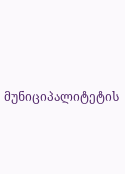მუნიციპალიტეტის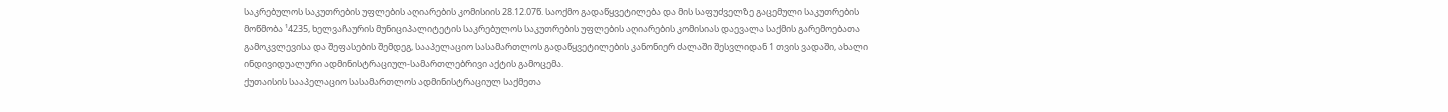საკრებულოს საკუთრების უფლების აღიარების კომისიის 28.12.07წ. საოქმო გადაწყვეტილება და მის საფუძველზე გაცემული საკუთრების მოწმობა ¹4235, ხელვაჩაურის მუნიციპალიტეტის საკრებულოს საკუთრების უფლების აღიარების კომისიას დაევალა საქმის გარემოებათა გამოკვლევისა და შეფასების შემდეგ, სააპელაციო სასამართლოს გადაწყვეტილების კანონიერ ძალაში შესვლიდან 1 თვის ვადაში, ახალი ინდივიდუალური ადმინისტრაციულ-სამართლებრივი აქტის გამოცემა.
ქუთაისის სააპელაციო სასამართლოს ადმინისტრაციულ საქმეთა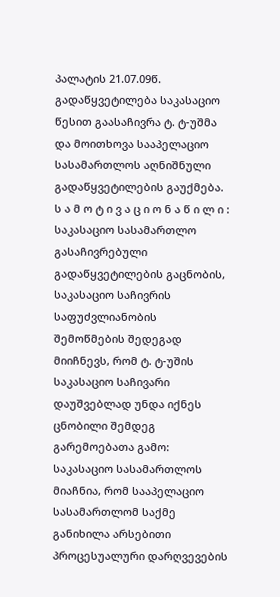პალატის 21.07.09წ. გადაწყვეტილება საკასაციო წესით გაასაჩივრა ტ. ტ-უშმა და მოითხოვა სააპელაციო სასამართლოს აღნიშნული გადაწყვეტილების გაუქმება.
ს ა მ ო ტ ი ვ ა ც ი ო ნ ა წ ი ლ ი :
საკასაციო სასამართლო გასაჩივრებული გადაწყვეტილების გაცნობის, საკასაციო საჩივრის საფუძვლიანობის შემოწმების შედეგად მიიჩნევს, რომ ტ. ტ-უშის საკასაციო საჩივარი დაუშვებლად უნდა იქნეს ცნობილი შემდეგ გარემოებათა გამო:
საკასაციო სასამართლოს მიაჩნია, რომ სააპელაციო სასამართლომ საქმე განიხილა არსებითი პროცესუალური დარღვევების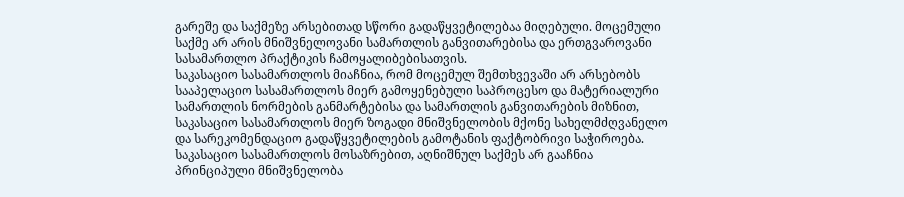გარეშე და საქმეზე არსებითად სწორი გადაწყვეტილებაა მიღებული. მოცემული საქმე არ არის მნიშვნელოვანი სამართლის განვითარებისა და ერთგვაროვანი სასამართლო პრაქტიკის ჩამოყალიბებისათვის.
საკასაციო სასამართლოს მიაჩნია, რომ მოცემულ შემთხვევაში არ არსებობს სააპელაციო სასამართლოს მიერ გამოყენებული საპროცესო და მატერიალური სამართლის ნორმების განმარტებისა და სამართლის განვითარების მიზნით, საკასაციო სასამართლოს მიერ ზოგადი მნიშვნელობის მქონე სახელმძღვანელო და სარეკომენდაციო გადაწყვეტილების გამოტანის ფაქტობრივი საჭიროება.
საკასაციო სასამართლოს მოსაზრებით, აღნიშნულ საქმეს არ გააჩნია პრინციპული მნიშვნელობა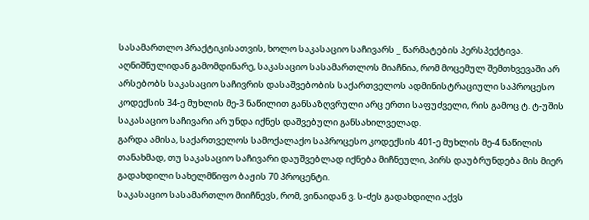სასამართლო პრაქტიკისათვის, ხოლო საკასაციო საჩივარს _ წარმატების პერსპექტივა.
აღნიშნულიდან გამომდინარე, საკასაციო სასამართლოს მიაჩნია, რომ მოცემულ შემთხვევაში არ არსებობს საკასაციო საჩივრის დასაშვებობის საქართველოს ადმინისტრაციული საპროცესო კოდექსის 34-ე მუხლის მე-3 ნაწილით განსაზღვრული არც ერთი საფუძველი, რის გამოც ტ. ტ-უშის საკასაციო საჩივარი არ უნდა იქნეს დაშვებული განსახილველად.
გარდა ამისა, საქართველოს სამოქალაქო საპროცესო კოდექსის 401-ე მუხლის მე-4 ნაწილის თანახმად, თუ საკასაციო საჩივარი დაუშვებლად იქნება მიჩნეული, პირს დაუბრუნდება მის მიერ გადახდილი სახელმწიფო ბაჟის 70 პროცენტი.
საკასაციო სასამართლო მიიჩნევს, რომ, ვინაიდან ვ. ს-ძეს გადახდილი აქვს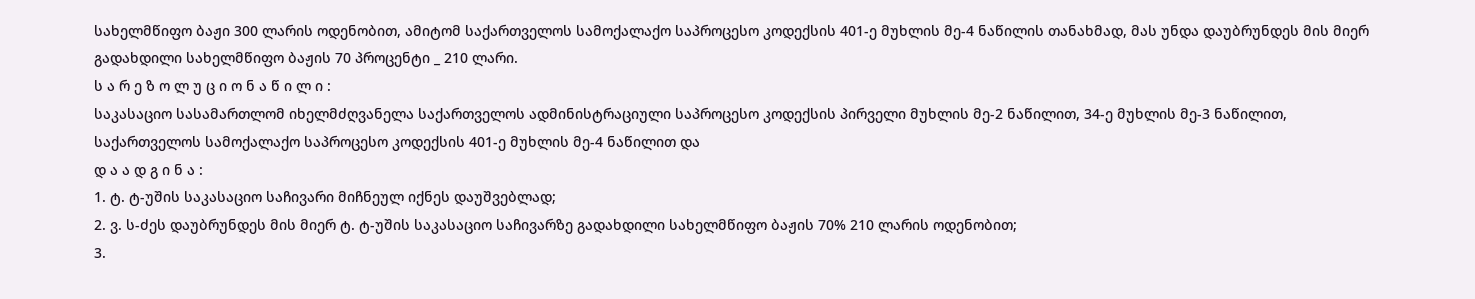სახელმწიფო ბაჟი 300 ლარის ოდენობით, ამიტომ საქართველოს სამოქალაქო საპროცესო კოდექსის 401-ე მუხლის მე-4 ნაწილის თანახმად, მას უნდა დაუბრუნდეს მის მიერ გადახდილი სახელმწიფო ბაჟის 70 პროცენტი _ 210 ლარი.
ს ა რ ე ზ ო ლ უ ც ი ო ნ ა წ ი ლ ი :
საკასაციო სასამართლომ იხელმძღვანელა საქართველოს ადმინისტრაციული საპროცესო კოდექსის პირველი მუხლის მე-2 ნაწილით, 34-ე მუხლის მე-3 ნაწილით, საქართველოს სამოქალაქო საპროცესო კოდექსის 401-ე მუხლის მე-4 ნაწილით და
დ ა ა დ გ ი ნ ა :
1. ტ. ტ-უშის საკასაციო საჩივარი მიჩნეულ იქნეს დაუშვებლად;
2. ვ. ს-ძეს დაუბრუნდეს მის მიერ ტ. ტ-უშის საკასაციო საჩივარზე გადახდილი სახელმწიფო ბაჟის 70% 210 ლარის ოდენობით;
3.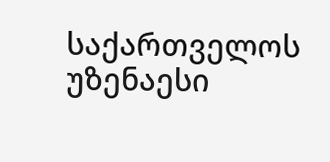საქართველოს უზენაესი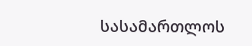სასამართლოს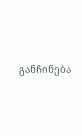განჩინება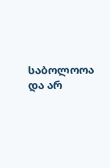საბოლოოა და არ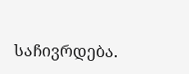საჩივრდება.